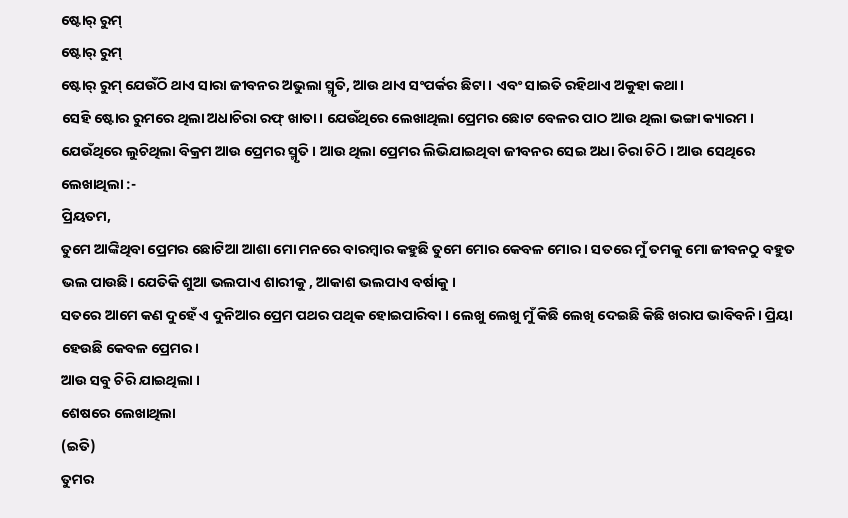ଷ୍ଟୋର୍ ରୁମ୍
ଷ୍ଟୋର୍ ରୁମ୍
ଷ୍ଟୋର୍ ରୁମ୍ ଯେଉଁଠି ଥାଏ ସାରା ଜୀବନର ଅଭୁଲା ସ୍ମୃତି, ଆଉ ଥାଏ ସଂପର୍କର ଛିଟା । ଏବଂ ସାଇତି ରହିଥାଏ ଅକୁହା କଥା।
ସେହି ଷ୍ଟୋର ରୁମରେ ଥିଲା ଅଧାଚିରା ରଫ୍ ଖାତା। ଯେଉଁଥିରେ ଲେଖାଥିଲା ପ୍ରେମର ଛୋଟ ବେଳର ପାଠ ଆଉ ଥିଲା ଭଙ୍ଗା କ୍ୟାରମ । ଯେଉଁଥିରେ ଲୁଚିଥିଲା ବିକ୍ରମ ଆଉ ପ୍ରେମର ସ୍ମୃତି । ଆଉ ଥିଲା ପ୍ରେମର ଲିଭିଯାଇଥିବା ଜୀବନର ସେଇ ଅଧା ଚିରା ଚିଠି । ଆଉ ସେଥିରେ ଲେଖାଥିଲା :-
ପ୍ରିୟତମ,
ତୁମେ ଆଙ୍କିଥିବା ପ୍ରେମର ଛୋଟିଆ ଆଶା ମୋ ମନରେ ବାରମ୍ବାର କହୁଛି ତୁମେ ମୋର କେବଳ ମୋର । ସତରେ ମୁଁ ତମକୁ ମୋ ଜୀବନଠୁ ବହୁତ ଭଲ ପାଉଛି। ଯେତିକି ଶୁଆ ଭଲପାଏ ଶାରୀକୁ , ଆକାଶ ଭଲପାଏ ବର୍ଷାକୁ ।
ସତରେ ଆମେ କଣ ଦୁହେଁ ଏ ଦୁନିଆର ପ୍ରେମ ପଥର ପଥିକ ହୋଇପାରିବା । ଲେଖୁ ଲେଖୁ ମୁଁ କିଛି ଲେଖି ଦେଇଛି କିଛି ଖରାପ ଭାବିବନି। ପ୍ରିୟା ହେଉଛି କେବଳ ପ୍ରେମର।
ଆଉ ସବୁ ଚିରି ଯାଇଥିଲା ।
ଶେଷରେ ଲେଖାଥିଲା
(ଇତି)
ତୁମର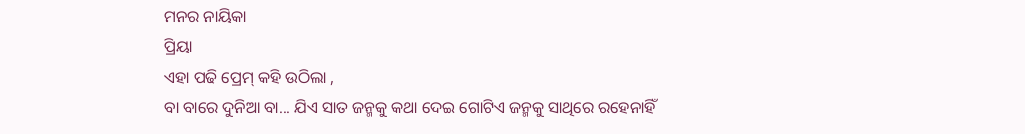ମନର ନାୟିକା
ପ୍ରିୟା
ଏହା ପଢି ପ୍ରେମ୍ କହି ଉଠିଲା ,
ବା ବାରେ ଦୁନିଆ ବା... ଯିଏ ସାତ ଜନ୍ମକୁ କଥା ଦେଇ ଗୋଟିଏ ଜନ୍ମକୁ ସାଥିରେ ରହେନାହିଁ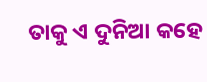ତାକୁ ଏ ଦୁନିଆ କହେ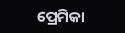ପ୍ରେମିକା